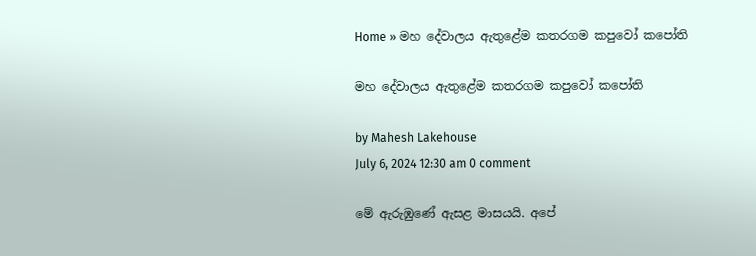Home » මහ දේවාලය ඇතුළේම කතරගම කපුවෝ කපෝති

මහ දේවාලය ඇතුළේම කතරගම කපුවෝ කපෝති

by Mahesh Lakehouse
July 6, 2024 12:30 am 0 comment

මේ ඇරුඹුණේ ඇසළ මාසයයි. අපේ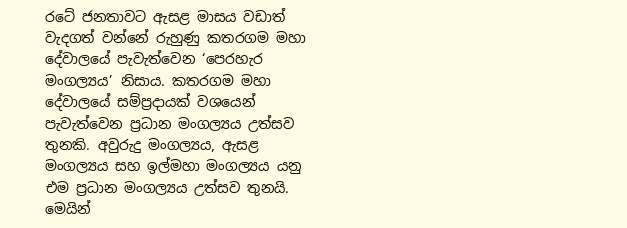රටේ ජනතාවට ඇසළ මාසය වඩාත් වැදගත් වන්නේ රුහුණු කතරගම මහා දේවාලයේ පැවැත්වෙන ‘පෙරහැර මංගල්‍යය’ නිසාය. කතරගම මහා දේවාලයේ සම්ප්‍රදායක් වශයෙන් පැවැත්වෙන ප්‍රධාන මංගල්‍යය උත්සව තුනකි. අවුරුදු මංගල්‍යය, ඇසළ මංගල්‍යය සහ ඉල්මහා මංගල්‍යය යනු එම ප්‍රධාන මංගල්‍යය උත්සව තුනයි. මෙයින්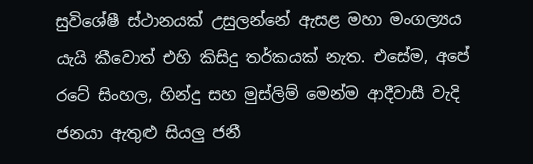සුවිශේෂී ස්ථානයක් උසුලන්නේ ඇසළ මහා මංගල්‍යය යැයි කීවොත් එහි කිසිදු තර්කයක් නැත. එසේම, අපේ රටේ සිංහල, හින්දු සහ මුස්ලිම් මෙන්ම ආදීවාසී වැදි ජනයා ඇතුළු සියලු ජනී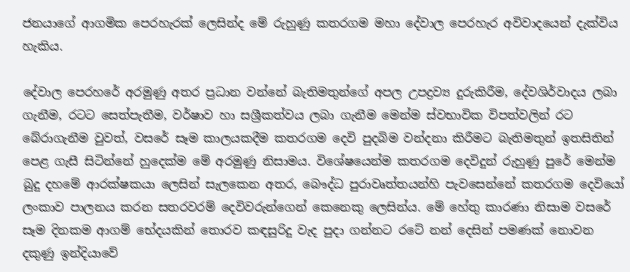ජනයාගේ ආගමික පෙරහැරක් ලෙසින්ද මේ රුහුණු කතරගම මහා දේවාල පෙරහැර අවිවාදයෙන් දැක්විය හැකිය.

දේවාල පෙරහරේ අරමුණු අතර ප්‍රධාන වන්නේ බැතිමතුන්ගේ අපල උපද්‍රව්‍ය දුරුකිරීම, දේවශිර්වාදය ලබා ගැනීම, රටට සෙත්පැතීම, වර්ෂාව හා සශ්‍රීකත්වය ලබා ගැනීම මෙන්ම ස්වභාවික විපත්වලින් රට බේරාගැනීම වුවත්, වසරේ සෑම කාලයකදීම කතරගම දෙවි පුදබිම වන්දනා කිරීමට බැතිමතුන් ඉතසිතින් පෙළ ගැසී සිටින්නේ හුදෙක්ම මේ අරමුණු නිසාමය. විශේෂයෙන්ම කතරගම දෙවිදුන් රුහුණු පුරේ මෙන්ම බුදු දහමේ ආරක්ෂකයා ලෙසින් සැලකෙන අතර, බෞද්ධ පුරාවෘත්තයන්හි පැවසෙන්නේ කතරගම දෙවියෝ ලංකාව පාලනය කරන සතරවරම් දෙවිවරුන්ගෙන් කෙනෙකු ලෙසින්ය. මේ හේතු කාරණා නිසාම වසරේ සෑම දිනකම ආගම් භේදයකින් තොරව කඳසුරිදු වැද පුදා ගන්නට රටේ නන් දෙසින් පමණක් නොවන දකුණු ඉන්දියාවේ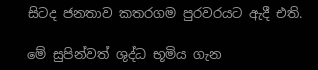සිටද ජනතාව කතරගම පුරවරයට ඇදී එති.

මේ සුපින්වත් ශුද්ධ භූමිය ගැන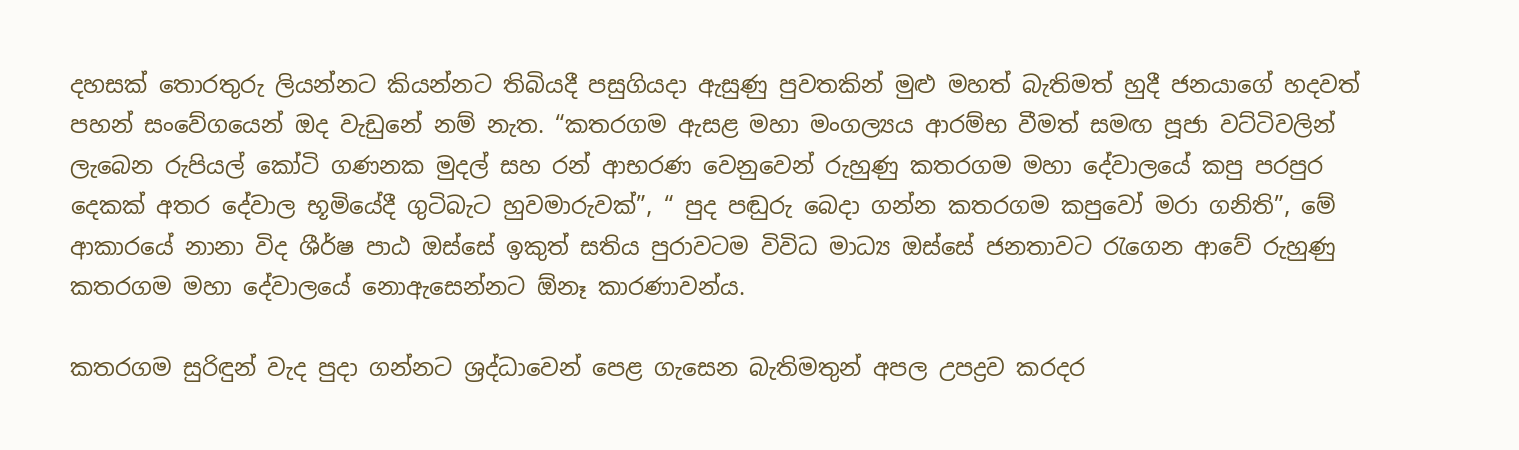දහසක් තොරතුරු ලියන්නට කියන්නට තිබියදී පසුගියදා ඇසුණු පුවතකින් මුළු මහත් බැතිමත් හුදී ජනයාගේ හදවත් පහන් සංවේගයෙන් ඔද වැඩුනේ නම් නැත. “කතරගම ඇසළ මහා මංගල්‍යය ආරම්භ වීමත් සමඟ පූජා වට්ටිවලින් ලැබෙන රුපියල් කෝටි ගණනක මුදල් සහ රන් ආභරණ වෙනුවෙන් රුහුණු කතරගම මහා දේවාලයේ කපු පරපුර දෙකක් අතර දේවාල භූමියේදී ගුටිබැට හුවමාරුවක්”, “ පුද පඬුරු බෙදා ගන්න කතරගම කපුවෝ මරා ගනිති”, මේ ආකාරයේ නානා විද ශීර්ෂ පාඨ ඔස්සේ ඉකුත් සතිය පුරාවටම විවිධ මාධ්‍ය ඔස්සේ ජනතාවට රැගෙන ආවේ රුහුණු කතරගම මහා දේවාලයේ නොඇසෙන්නට ඕනෑ කාරණාවන්ය.

කතරගම සුරිඳුන් වැද පුදා ගන්නට ශ්‍රද්ධාවෙන් පෙළ ගැසෙන බැතිමතුන් අපල උපද්‍රව කරදර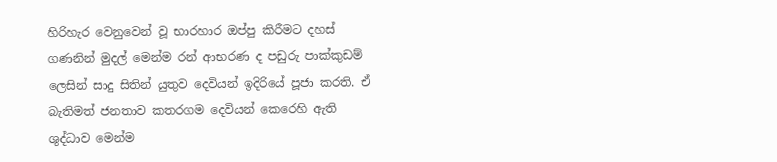හිරිහැර වෙනුවෙන් වූ භාරහාර ඔප්පු කිරීමට දහස් ගණනින් මුදල් මෙන්ම රන් ආභරණ ද පඩුරු පාක්කුඩම් ලෙසින් සාදු සිතින් යුතුව දෙවියන් ඉදිරියේ පූජා කරති. ඒ බැතිමත් ජනතාව කතරගම දෙවියන් කෙරෙහි ඇති ශුද්ධාව මෙන්ම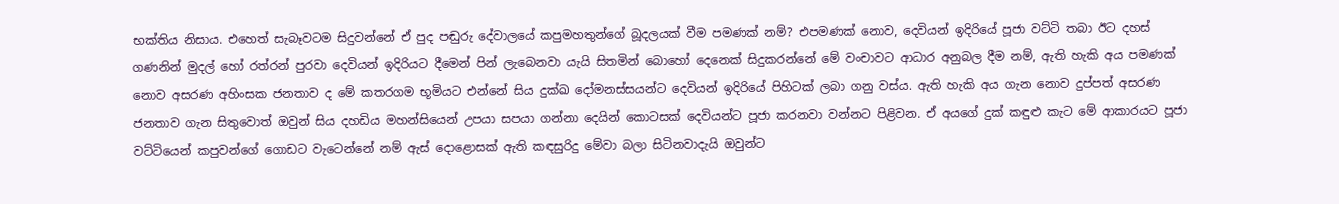භක්තිය නිසාය. එහෙත් සැබෑවටම සිදුවන්නේ ඒ පුද පඬුරු දේවාලයේ කපුමහතුන්ගේ බූදලයක් වීම පමණක් නම්? එපමණක් නොව, දෙවියන් ඉදිරියේ පූජා වට්ටි තබා ඊට දහස් ගණනින් මුදල් හෝ රත්රන් පුරවා දෙවියන් ඉදිරියට දීමෙන් පින් ලැබෙනවා යැයි සිතමින් බොහෝ දෙනෙක් සිදුකරන්නේ මේ වංචාවට ආධාර අනුබල දීම නම්, ඇති හැකි අය පමණක් නොව අසරණ අහිංසක ජනතාව ද මේ කතරගම භූමියට එන්නේ සිය දුක්ඛ දෝමනස්සයන්ට දෙවියන් ඉදිරියේ පිහිටක් ලබා ගනු වස්ය. ඇති හැකි අය ගැන නොව දුප්පත් අසරණ ජනතාව ගැන සිතුවොත් ඔවුන් සිය දහඩිය මහන්සියෙන් උපයා සපයා ගන්නා දෙයින් කොටසක් දෙවියන්ට පූජා කරනවා වන්නට පිළිවන. ඒ අයගේ දුක් කඳුළු කැට මේ ආකාරයට පූජා වට්ටියෙන් කපුවන්ගේ ගොඩට වැටෙන්නේ නම් ඇස් දොළොසක් ඇති කඳසුරිදු මේවා බලා සිටිනවාදැයි ඔවුන්ට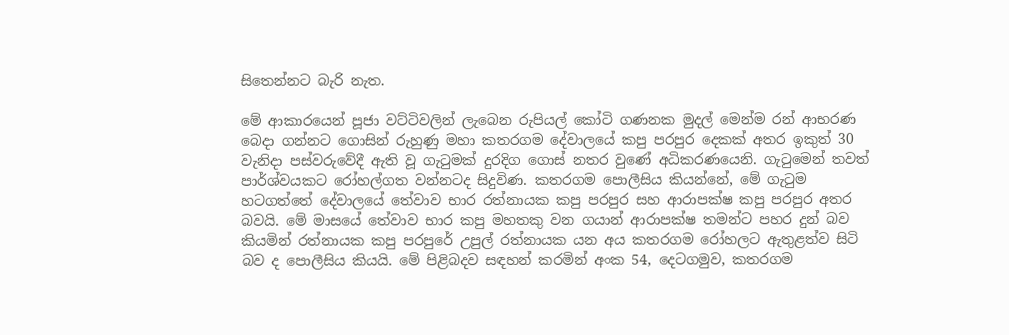සිතෙන්නට බැරි නැත.

මේ ආකාරයෙන් පූජා වට්ටිවලින් ලැබෙන රුපියල් කෝටි ගණනක මුදල් මෙන්ම රන් ආභරණ බෙදා ගන්නට ගොසින් රුහුණු මහා කතරගම දේවාලයේ කපු පරපුර දෙකක් අතර ඉකුත් 30 වැනිදා පස්වරුවේදී ඇති වූ ගැටුමක් දුරදිග ගොස් නතර වුණේ අධිකරණයෙනි. ගැටුමෙන් තවත් පාර්ශ්වයකට රෝහල්ගත වන්නටද සිදුවිණ. කතරගම පොලීසිය කියන්නේ, මේ ගැටුම හටගත්තේ දේවාලයේ තේවාව භාර රත්නායක කපු පරපුර සහ ආරාපක්ෂ කපු පරපුර අතර බවයි. මේ මාසයේ තේවාව භාර කපු මහතකු වන ගයාන් ආරාපක්ෂ තමන්ට පහර දුන් බව කියමින් රත්නායක කපු පරපුරේ උපුල් රත්නායක යන අය කතරගම රෝහලට ඇතුළත්ව සිටි බව ද පොලීසිය කියයි. මේ පිළිබදව සඳහන් කරමින් අංක 54, දෙටගමුව, කතරගම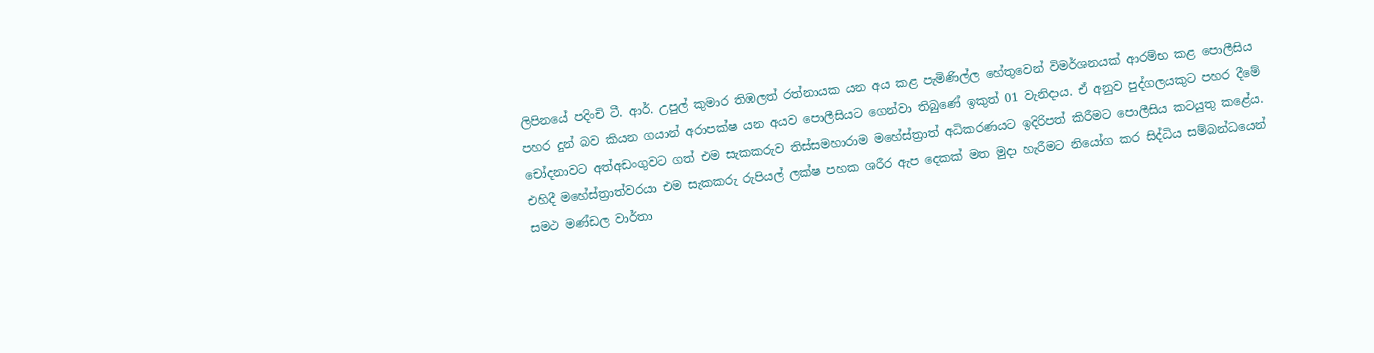ලිපිනයේ පදිංචි ටී. ආර්. උපුල් කුමාර තිඹලත් රත්නායක යන අය කළ පැමිණිල්ල හේතුවෙන් විමර්ශනයක් ආරම්භ කළ පොලීසිය පහර දුන් බව කියන ගයාන් අරාපක්ෂ යන අයව පොලීසියට ගෙන්වා තිබුණේ ඉකුත් 01 වැනිදාය. ඒ අනුව පුද්ගලයකුට පහර දීමේ චෝදනාවට අත්අඩංගුවට ගත් එම සැකකරුව තිස්සමහාරාම මහේස්ත්‍රාත් අධිකරණයට ඉදිරිපත් කිරීමට පොලීසිය කටයුතු කළේය. එහිදී මහේස්ත්‍රාත්වරයා එම සැකකරු රුපියල් ලක්ෂ පහක ශරීර ඇප දෙකක් මත මුදා හැරීමට නියෝග කර සිද්ධිය සම්බන්ධයෙන් සමථ මණ්ඩල වාර්තා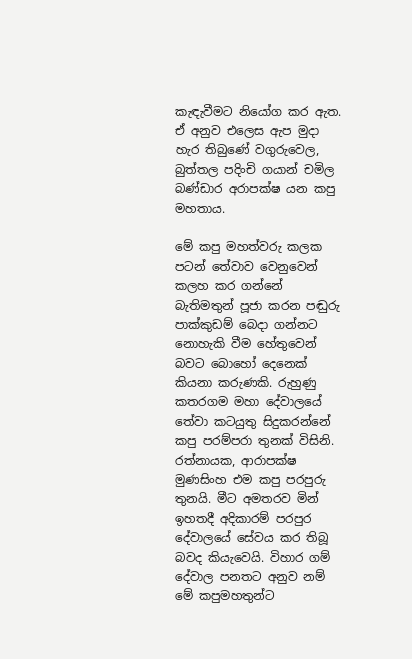කැඳැවීමට නියෝග කර ඇත. ඒ අනුව එලෙස ඇප මුදා හැර තිබුණේ වගුරුවෙල, බුත්තල පදිංචි ගයාන් චමිල බණ්ඩාර අරාපක්ෂ යන කපු මහතාය.

මේ කපු මහත්වරු කලක පටන් තේවාව වෙනුවෙන් කලහ කර ගන්නේ බැතිමතුන් පූජා කරන පඬුරු පාක්කුඩම් බෙදා ගන්නට නොහැකි වීම හේතුවෙන් බවට බොහෝ දෙනෙක් කියනා කරුණකි. රුහුණු කතරගම මහා දේවාලයේ තේවා කටයුතු සිදුකරන්නේ කපු පරම්පරා තුනක් විසිනි. රත්නායක, ආරාපක්ෂ මුණසිංහ එම කපු පරපුරු තුනයි. මීට අමතරව මින් ඉහතදී අදිකාරම් පරපුර දේවාලයේ සේවය කර තිබූ බවද කියැවෙයි. විහාර ගම් දේවාල පනතට අනුව නම් මේ කපුමහතුන්ට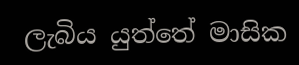ලැබිය යුත්තේ මාසික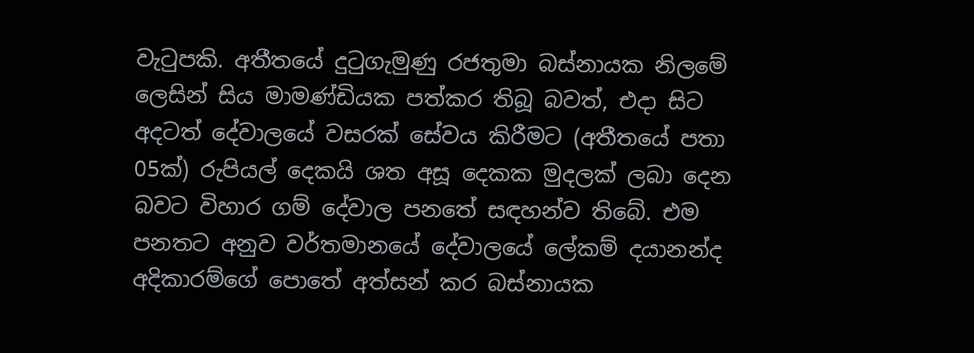වැටුපකි. අතීතයේ දුටුගැමුණු රජතුමා බස්නායක නිලමේ ලෙසින් සිය මාමණ්ඩියක පත්කර තිබූ බවත්, එදා සිට අදටත් දේවාලයේ වසරක් සේවය කිරීමට (අතීතයේ පතා 05ක්) රුපියල් දෙකයි ශත අසූ දෙකක මුදලක් ලබා දෙන බවට විහාර ගම් දේවාල පනතේ සඳහන්ව තිබේ. එම පනතට අනුව වර්තමානයේ දේවාලයේ ලේකම් දයානන්ද අදිකාරම්ගේ පොතේ අත්සන් කර බස්නායක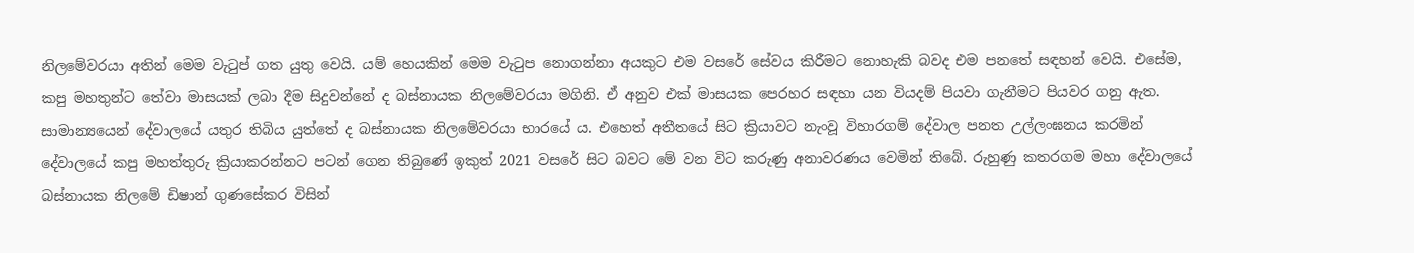නිලමේවරයා අතින් මෙම වැටුප් ගත යුතු වෙයි. යම් හෙයකින් මෙම වැටුප නොගන්නා අයකුට එම වසරේ සේවය කිරීමට නොහැකි බවද එම පනතේ සඳහන් වෙයි. එසේම, කපු මහතුන්ට තේවා මාසයක් ලබා දීම සිදුවන්නේ ද බස්නායක නිලමේවරයා මගිනි. ඒ අනුව එක් මාසයක පෙරහර සඳහා යන වියදම් පියවා ගැනීමට පියවර ගනු ඇත. සාමාන්‍යයෙන් දේවාලයේ යතුර තිබිය යුත්තේ ද බස්නායක නිලමේවරයා භාරයේ ය. එහෙත් අතීතයේ සිට ක්‍රියාවට නැංවූ විහාරගම් දේවාල පනත උල්ලංඝනය කරමින් දේවාලයේ කපු මහත්තුරු ක්‍රියාකරන්නට පටන් ගෙන තිබුණේ ඉකුත් 2021 වසරේ සිට බවට මේ වන විට කරුණු අනාවරණය වෙමින් තිබේ. රුහුණු කතරගම මහා දේවාලයේ බස්නායක නිලමේ ඩිෂාන් ගුණසේකර විසින්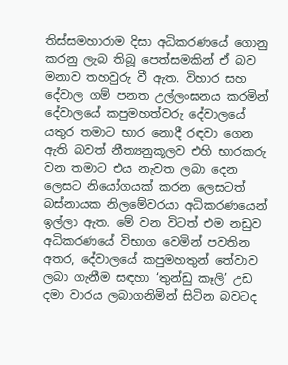තිස්සමහාරාම දිසා අධිකරණයේ ගොනු කරනු ලැබ තිබූ පෙත්සමකින් ඒ බව මනාව තහවුරු වී ඇත. විහාර සහ දේවාල ගම් පනත උල්ලංඝනය කරමින් දේවාලයේ කපුමහත්වරු දේවාලයේ යතුර තමාට භාර නොදී රඳවා ගෙන ඇති බවත් නීත්‍යනුකූලව එහි භාරකරු වන තමාට එය නැවත ලබා දෙන ලෙසට නියෝගයක් කරන ලෙසටත් බස්නායක නිලමේවරයා අධිකරණයෙන් ඉල්ලා ඇත. මේ වන විටත් එම නඩුව අධිකරණයේ විභාග වෙමින් පවතින අතර, දේවාලයේ කපුමහතුන් තේවාව ලබා ගැනීම සඳහා ‘තුන්ඩු කෑලි’ උඩ දමා වාරය ලබාගනිමින් සිටින බවටද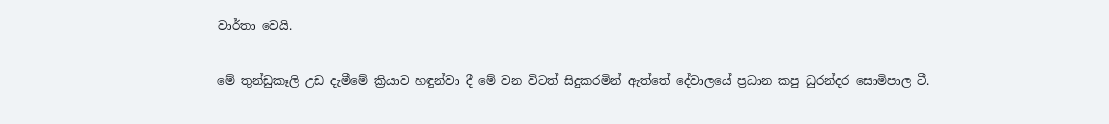වාර්තා වෙයි.

මේ තුන්ඩුකෑලි උඩ දැමීමේ ක්‍රියාව හඳුන්වා දී මේ වන විටත් සිදුකරමින් ඇත්තේ දේවාලයේ ප්‍රධාන කපු ධුරන්දර සොමිපාල ටී.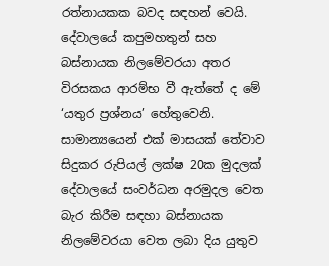රත්නායකක බවද සඳහන් වෙයි. දේවාලයේ කපුමහතුන් සහ බස්නායක නිලමේවරයා අතර විරසකය ආරම්භ වී ඇත්තේ ද මේ ‘යතුර ප්‍රශ්නය’ හේතුවෙනි. සාමාන්‍යයෙන් එක් මාසයක් තේවාව සිදුකර රුපියල් ලක්ෂ 20ක මුදලක් දේවාලයේ සංවර්ධන අරමුදල වෙත බැර කිරීම සඳහා බස්නායක නිලමේවරයා වෙත ලබා දිය යුතුව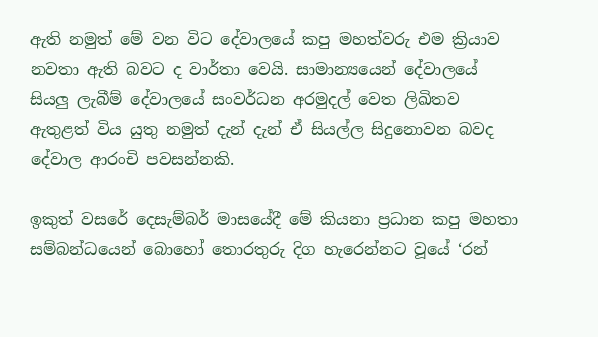ඇති නමුත් මේ වන විට දේවාලයේ කපු මහත්වරු එම ක්‍රියාව නවතා ඇති බවට ද වාර්තා වෙයි. සාමාන්‍යයෙන් දේවාලයේ සියලු ලැබීම් දේවාලයේ සංවර්ධන අරමුදල් වෙත ලිඛිතව ඇතුළත් විය යුතු නමුත් දැන් දැන් ඒ සියල්ල සිදුනොවන බවද දේවාල ආරංචි පවසන්නකි.

ඉකුත් වසරේ දෙසැම්බර් මාසයේදී මේ කියනා ප්‍රධාන කපු මහතා සම්බන්ධයෙන් බොහෝ තොරතුරු දිග හැරෙන්නට වූයේ ‘රන්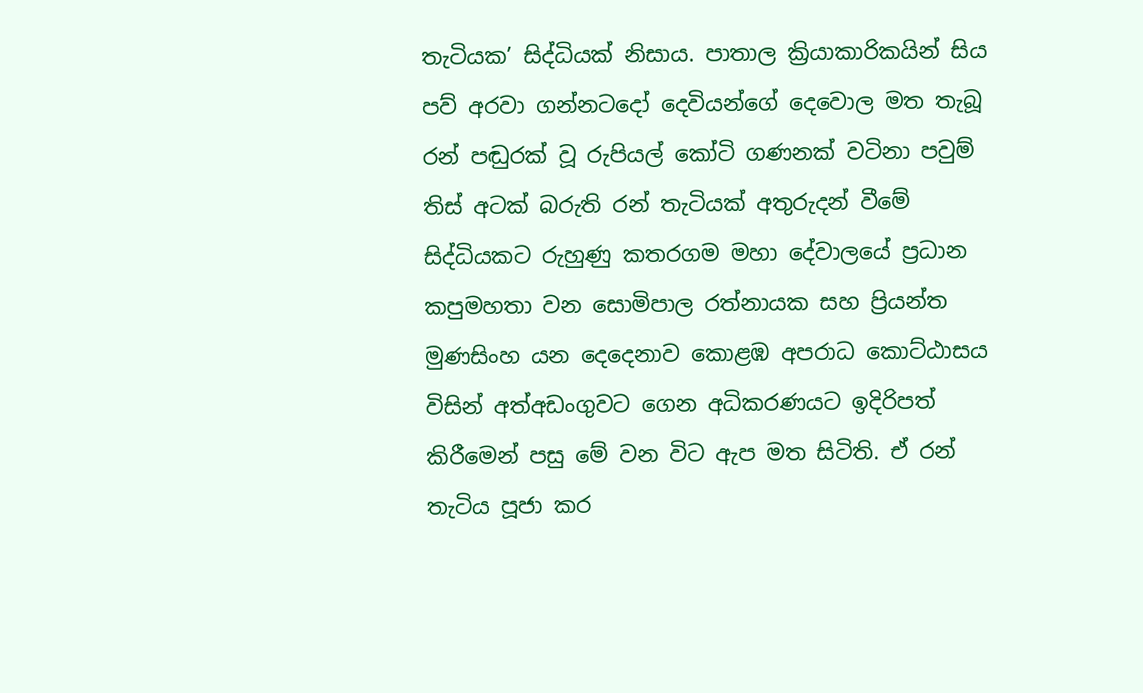තැටියක’ සිද්ධියක් නිසාය. පාතාල ක්‍රියාකාරිකයින් සිය පව් අරවා ගන්නටදෝ දෙවියන්ගේ දෙවොල මත තැබූ රන් පඬුරක් වූ රුපියල් කෝටි ගණනක් වටිනා පවුම් තිස් අටක් බරුති රන් තැටියක් අතුරුදන් වීමේ සිද්ධියකට රුහුණු කතරගම මහා දේවාලයේ ප්‍රධාන කපුමහතා වන සොමිපාල රත්නායක සහ ප්‍රියන්ත මුණසිංහ යන දෙදෙනාව කොළඹ අපරාධ කොට්ඨාසය විසින් අත්අඩංගුවට ගෙන අධිකරණයට ඉදිරිපත් කිරීමෙන් පසු මේ වන විට ඇප මත සිටිති. ඒ රන් තැටිය පූජා කර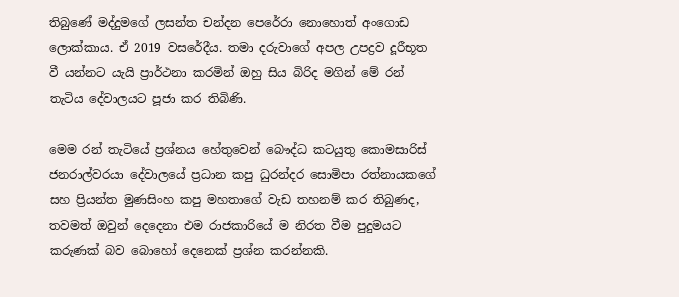තිබුණේ මද්දුමගේ ලසන්ත චන්දන පෙරේරා නොහොත් අංගොඩ ලොක්කාය. ඒ 2019 වසරේදීය. තමා දරුවාගේ අපල උපද්‍රව දූරීභූත වී යන්නට යැයි ප්‍රාර්ථනා කරමින් ඔහු සිය බිරිද මගින් මේ රන් තැටිය දේවාලයට පූජා කර තිබිණි.

මෙම රන් තැටියේ ප්‍රශ්නය හේතුවෙන් බෞද්ධ කටයුතු කොමසාරිස් ජනරාල්වරයා දේවාලයේ ප්‍රධාන කපු ධුරන්දර සොමිපා රත්නායකගේ සහ ප්‍රියන්ත මුණසිංහ කපු මහතාගේ වැඩ තහනම් කර තිබුණද, තවමත් ඔවුන් දෙදෙනා එම රාජකාරියේ ම නිරත වීම පුදුමයට කරුණක් බව බොහෝ දෙනෙක් ප්‍රශ්න කරන්නකි.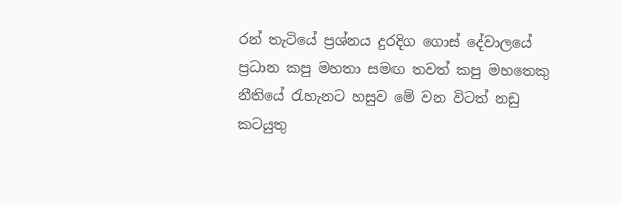රන් තැටියේ ප්‍රශ්නය දුරදිග ගොස් දේවාලයේ ප්‍රධාන කපු මහතා සමඟ තවත් කපු මහතෙකු නීතියේ රැහැනට හසුව මේ වන විටත් නඩු කටයුතු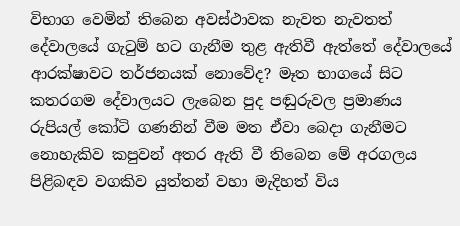විභාග වෙමින් තිබෙන අවස්ථාවක නැවත නැවතත් දේවාලයේ ගැටුම් හට ගැනීම තුළ ඇතිවී ඇත්තේ දේවාලයේ ආරක්ෂාවට තර්ජනයක් නොවේද? මෑත භාගයේ සිට කතරගම දේවාලයට ලැබෙන පුද පඬුරුවල ප්‍රමාණය රුපියල් කෝටි ගණනින් වීම මත ඒවා බෙදා ගැනීමට නොහැකිව කපුවන් අතර ඇති වී තිබෙන මේ අරගලය පිළිබඳව වගකිව යුත්තන් වහා මැදිහත් විය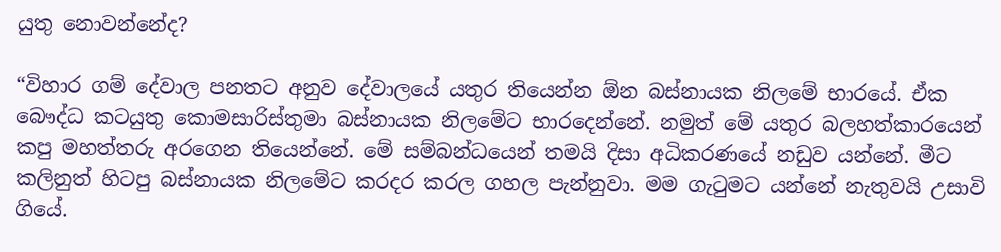යුතු නොවන්නේද?

“විහාර ගම් දේවාල පනතට අනුව දේවාලයේ යතුර තියෙන්න ඕන බස්නායක නිලමේ භාරයේ. ඒක බෞද්ධ කටයුතු කොමසාරිස්තුමා බස්නායක නිලමේට භාරදෙන්නේ. නමුත් මේ යතුර බලහත්කාරයෙන් කපු මහත්තරු අරගෙන තියෙන්නේ. මේ සම්බන්ධයෙන් තමයි දිසා අධිකරණයේ නඩුව යන්නේ. මීට කලිනුත් හිටපු බස්නායක නිලමේට කරදර කරල ගහල පැන්නුවා. මම ගැටුමට යන්නේ නැතුවයි උසාවි ගියේ.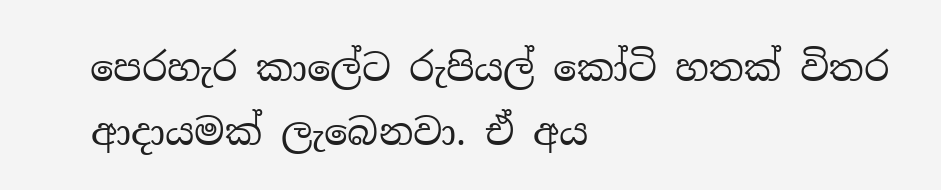පෙරහැර කාලේට රුපියල් කෝටි හතක් විතර ආදායමක් ලැබෙනවා. ඒ අය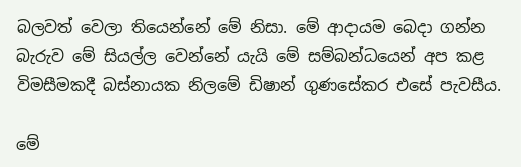බලවත් වෙලා තියෙන්නේ මේ නිසා. මේ ආදායම බෙදා ගන්න බැරුව මේ සියල්ල වෙන්නේ යැයි මේ සම්බන්ධයෙන් අප කළ විමසීමකදී බස්නායක නිලමේ ඩිෂාන් ගුණසේකර එසේ පැවසීය.

මේ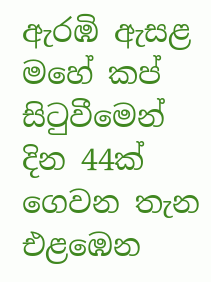ඇරඹි ඇසළ මහේ කප් සිටුවීමෙන් දින 44ක් ගෙවන තැන එළඹෙන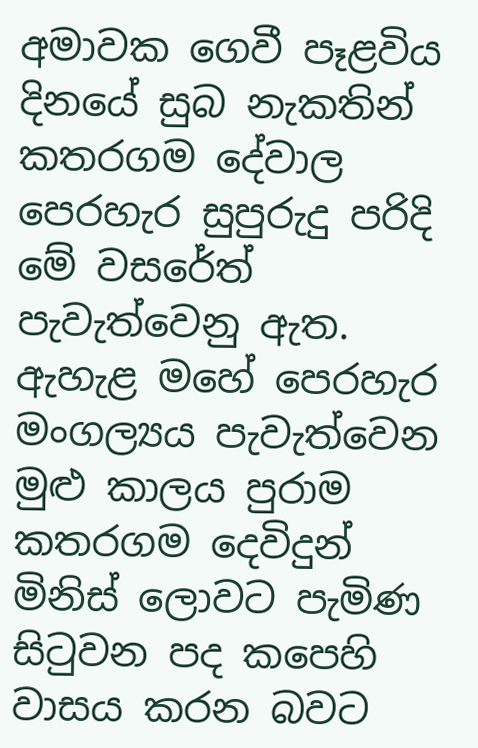අමාවක ගෙවී පෑළවිය දිනයේ සුබ නැකතින් කතරගම දේවාල පෙරහැර සුපුරුදු පරිදි මේ වසරේත් පැවැත්වෙනු ඇත. ඇහැළ මහේ පෙරහැර මංගල්‍යය පැවැත්වෙන මුළු කාලය පුරාම කතරගම දෙවිදුන් මිනිස් ලොවට පැමිණ සිටුවන පද කපෙහි වාසය කරන බවට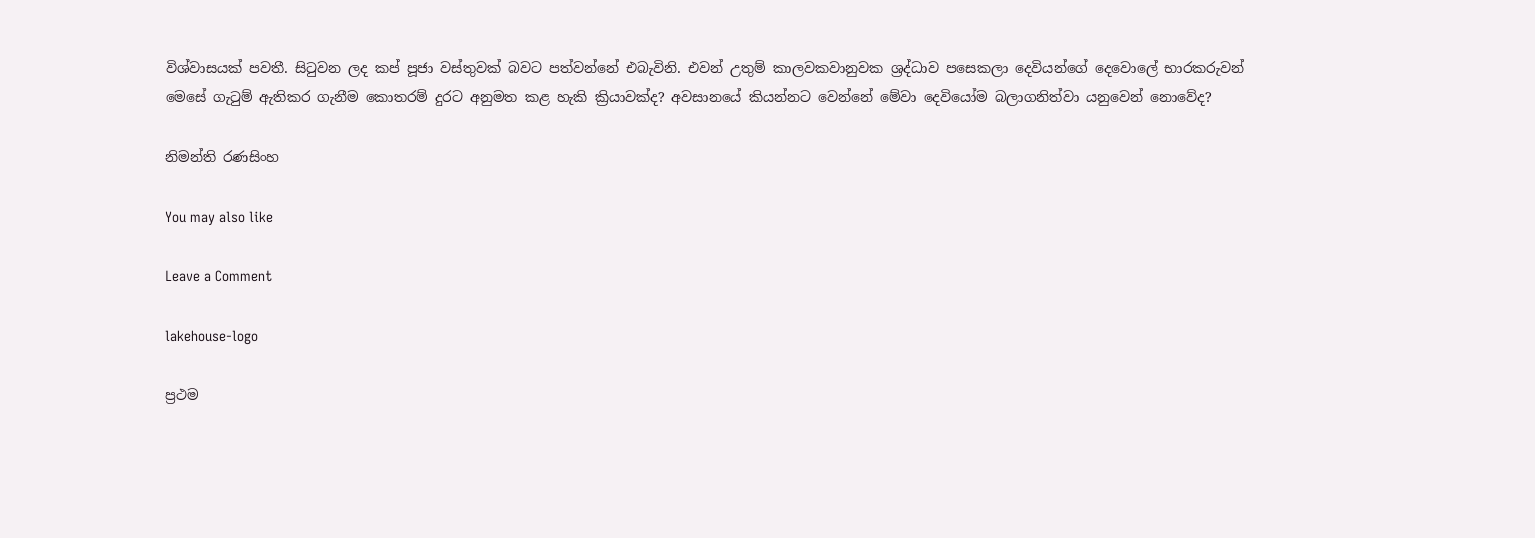විශ්වාසයක් පවතී. සිටුවන ලද කප් පූජා වස්තුවක් බවට පත්වන්නේ එබැවිනි. එවන් උතුම් කාලවකවානුවක ශ්‍රද්ධාව පසෙකලා දෙවියන්ගේ දෙවොලේ භාරකරුවන් මෙසේ ගැටුම් ඇතිකර ගැනීම කොතරම් දුරට අනුමත කළ හැකි ක්‍රියාවක්ද? අවසානයේ කියන්නට වෙන්නේ මේවා දෙවියෝම බලාගනිත්වා යනුවෙන් නොවේද?

නිමන්ති රණසිංහ

You may also like

Leave a Comment

lakehouse-logo

ප්‍රථම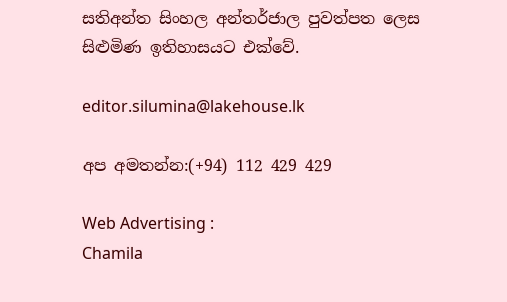සතිඅන්ත සිංහල අන්තර්ජාල පුවත්පත ලෙස සිළුමිණ ඉතිහාසයට එක්වේ.

editor.silumina@lakehouse.lk

අප අමතන්න:(+94) 112 429 429

Web Advertising :
Chamila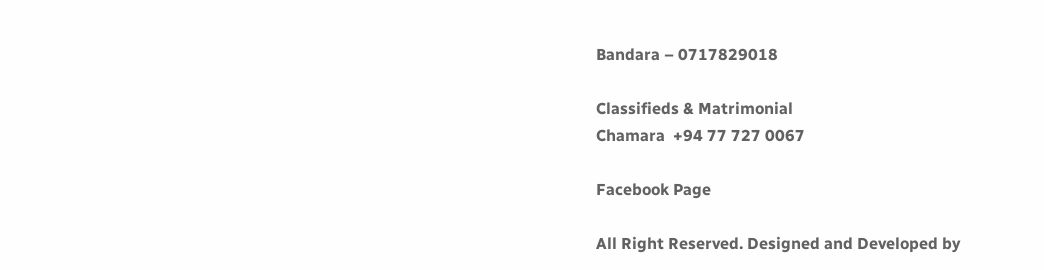Bandara – 0717829018

Classifieds & Matrimonial
Chamara  +94 77 727 0067

Facebook Page

All Right Reserved. Designed and Developed by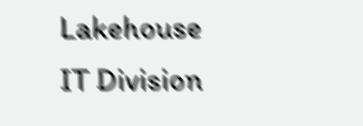Lakehouse IT Division